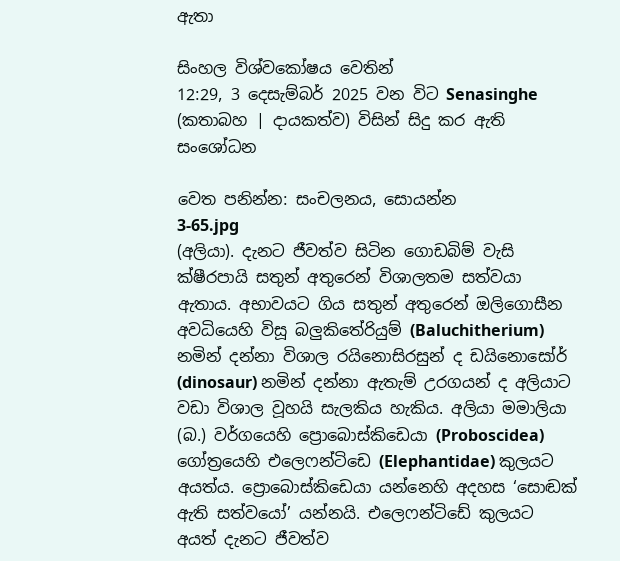ඇතා

සිංහල විශ්වකෝෂය වෙතින්
12:29, 3 දෙසැම්බර් 2025 වන විට Senasinghe (කතාබහ | දායකත්ව) විසින් සිදු කර ඇති සංශෝධන

වෙත පනින්න: සංචලනය, සොයන්න
3-65.jpg
(අලියා). දැනට ජීවත්ව සිටින ගොඩබිම් වැසි ක්ෂීරපායි සතුන් අතුරෙන් විශාලතම සත්වයා ඇතාය. අභාවයට ගිය සතුන් අතුරෙන් ඔලිගොසීන අවධියෙහි විසූ බලුකිතේරියුම් (Baluchitherium) නමින් දන්නා විශාල රයිනොසිරසුන් ද ඩයිනොසෝර් (dinosaur) නමින් දන්නා ඇතැම් උරගයන් ද අලියාට වඩා විශාල වූහයි සැලකිය හැකිය. අලියා මමාලියා (බ.) වර්ගයෙහි ප්‍රොබොස්කිඩෙයා (Proboscidea) ගෝත්‍රයෙහි එලෙෆන්ටිඩෙ (Elephantidae) කුලයට අයත්ය. ප්‍රොබොස්කිඩෙයා යන්නෙහි අදහස ‘සොඬක් ඇති සත්වයෝ’ යන්නයි. එලෙෆන්ටිඩේ කුලයට අයත් දැනට ජීවත්ව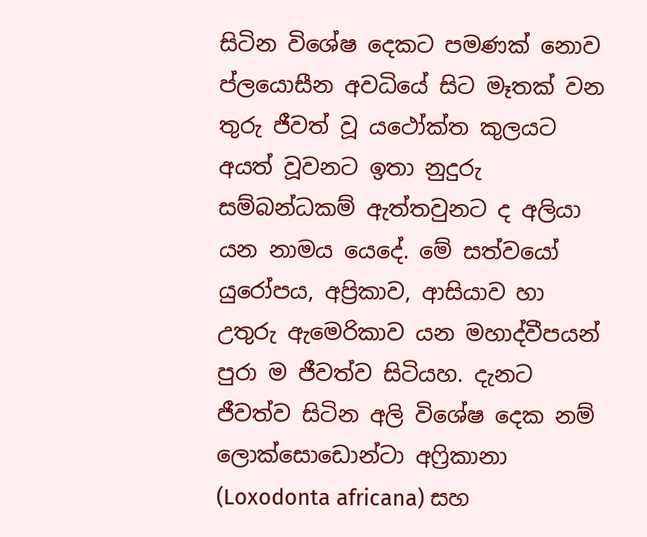සිටින විශේෂ දෙකට පමණක් නොව ප්ලයොසීන අවධියේ සිට මෑතක් වන තුරු ජීවත් වූ යථෝක්ත කුලයට අයත් වූවනට ඉතා නුදුරු සම්බන්ධකම් ඇත්තවුනට ද අලියා යන නාමය යෙදේ. මේ සත්වයෝ යුරෝපය, අප්‍රිකාව, ආසියාව හා උතුරු ඇමෙරිකාව යන මහාද්වීපයන් පුරා ම ජීවත්ව සිටියහ. දැනට ජීවත්ව සිටින අලි විශේෂ දෙක නම් ලොක්සොඩොන්ටා අෆ්‍රිකානා (Loxodonta africana) සහ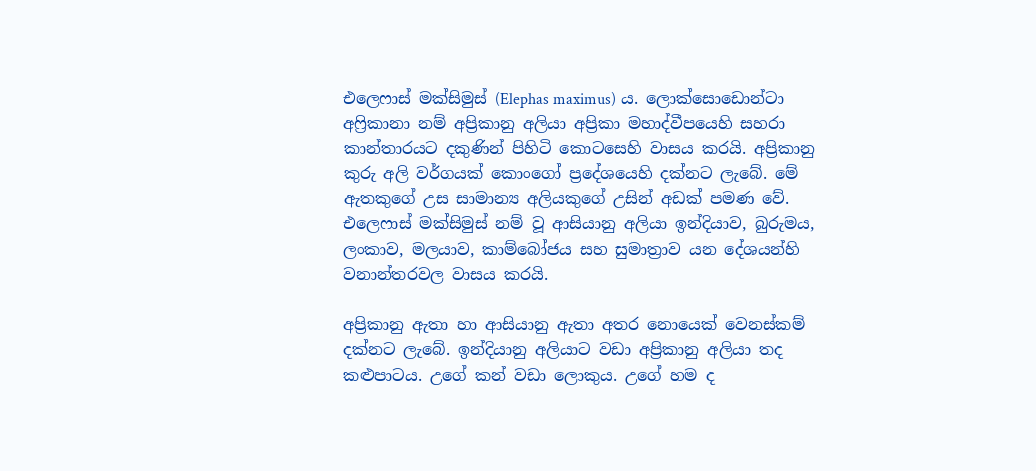එලෙෆාස් මක්සිමුස් (Elephas maximus) ය. ලොක්සොඩොන්ටා අෆ්‍රිකානා නම් අප්‍රිකානු අලියා අප්‍රිකා මහාද්වීපයෙහි සහරා කාන්තාරයට දකුණින් පිහිටි කොටසෙහි වාසය කරයි. අප්‍රිකානු කුරු අලි වර්ගයක් කොංගෝ ප්‍රදේශයෙහි දක්නට ලැබේ. මේ ඇතකුගේ උස සාමාන්‍ය අලියකුගේ උසින් අඩක් පමණ වේ. එලෙෆාස් මක්සිමුස් නම් වූ ආසියානු අලියා ඉන්දියාව, බුරුමය, ලංකාව, මලයාව, කාම්බෝජය සහ සුමාත්‍රාව යන දේශයන්හි වනාන්තරවල වාසය කරයි.

අප්‍රිකානු ඇතා හා ආසියානු ඇතා අතර නොයෙක් වෙනස්කම් දක්නට ලැබේ. ඉන්දියානු අලියාට වඩා අප්‍රිකානු අලියා තද කළුපාටය. උගේ කන් වඩා ලොකුය. උගේ හම ද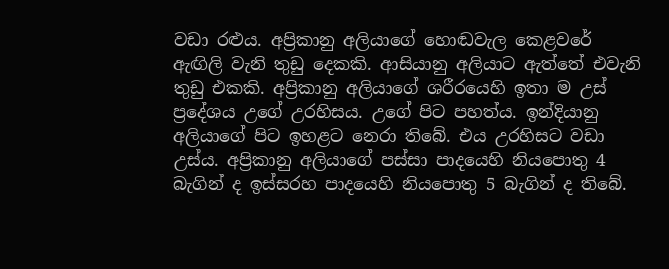වඩා රළුය. අප්‍රිකානු අලියාගේ හොඬවැල කෙළවරේ ඇඟිලි වැනි තුඩු දෙකකි. ආසියානු අලියාට ඇත්තේ එවැනි තුඩු එකකි. අප්‍රිකානු අලියාගේ ශරීරයෙහි ඉතා ම උස් ප්‍රදේශය උගේ උරහිසය. උගේ පිට පහත්ය. ඉන්දියානු අලියාගේ පිට ඉහළට නෙරා තිබේ. එය උරහිසට වඩා උස්ය. අප්‍රිකානු අලියාගේ පස්සා පාදයෙහි නියපොතු 4 බැගින් ද ඉස්සරහ පාදයෙහි නියපොතු 5 බැගින් ද තිබේ.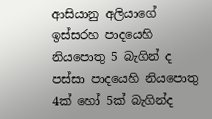ආසියානු අලියාගේ ඉස්සරහ පාදයෙහි නියපොතු 5 බැගින් ද පස්සා පාදයෙහි නියපොතු 4ක් හෝ 5ක් බැගින්ද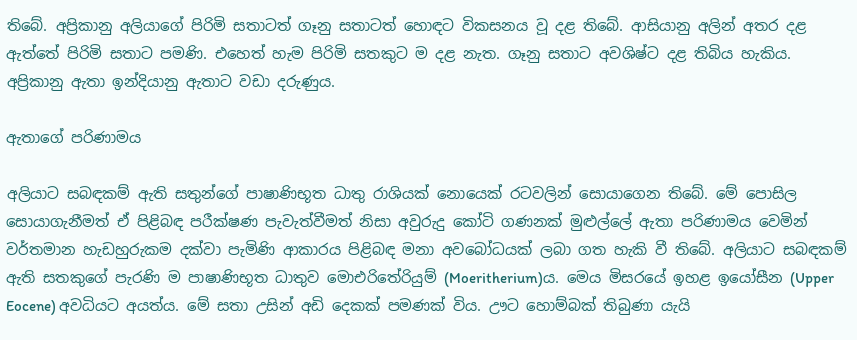තිබේ. අප්‍රිකානු අලියාගේ පිරිමි සතාටත් ගෑනු සතාටත් හොඳට විකසනය වූ දළ තිබේ. ආසියානු අලින් අතර දළ ඇත්තේ පිරිමි සතාට පමණි. එහෙත් හැම පිරිමි සතකුට ම දළ නැත. ගෑනු සතාට අවශිෂ්ට දළ තිබිය හැකිය. අප්‍රිකානු ඇතා ඉන්දියානු ඇතාට වඩා දරුණුය.

ඇතාගේ පරිණාමය

අලියාට සබඳකම් ඇති සතුන්ගේ පාෂාණිභූත ධාතු රාශියක් නොයෙක් රටවලින් සොයාගෙන තිබේ. මේ පොසිල සොයාගැනීමත් ඒ පිළිබඳ පරීක්ෂණ පැවැත්වීමත් නිසා අවුරුදු කෝටි ගණනක් මුළුල්ලේ ඇතා පරිණාමය වෙමින් වර්තමාන හැඩහුරුකම දක්වා පැමිණි ආකාරය පිළිබඳ මනා අවබෝධයක් ලබා ගත හැකි වී තිබේ. අලියාට සබඳකම් ඇති සතකුගේ පැරණි ම පාෂාණිභූත ධාතුව මොඑරිතේරියුම් (Moeritherium)ය. මෙය මිසරයේ ඉහළ ඉයෝසීන (Upper Eocene) අවධියට අයත්ය. මේ සතා උසින් අඩි දෙකක් පමණක් විය. ඌට හොම්බක් තිබුණා යැයි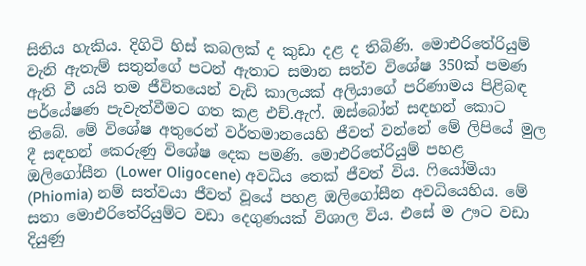සිතිය හැකිය. දිගිටි හිස් කබලක් ද කුඩා දළ ද තිබිණි. මොඑරිතේරියුම් වැනි ඇතැම් සතුන්ගේ පටන් ඇතාට සමාන සත්ව විශේෂ 350ක් පමණ ඇති වී යයි තම ජීවිතයෙන් වැඩි කාලයක් අලියාගේ පරිණාමය පිළිබඳ පර්යේෂණ පැවැත්වීමට ගත කළ එච්.ඇෆ්. ඔස්බෝන් සඳහන් කොට තිබේ. මේ විශේෂ අතුරෙන් වර්තමානයෙහි ජීවත් වන්නේ මේ ලිපියේ මුල දී සඳහන් කෙරුණු විශේෂ දෙක පමණි. මොඑරිතේරියුම් පහළ ඔලිගෝසීන (Lower Oligocene) අවධිය තෙක් ජීවත් විය. ෆියෝමියා (Phiomia) නම් සත්වයා ජීවත් වූයේ පහළ ඔලිගෝසීන අවධියෙහිය. මේ සතා මොඑරිතේරියුම්ට වඩා දෙගුණයක් විශාල විය. එසේ ම ඌට වඩා දියුණු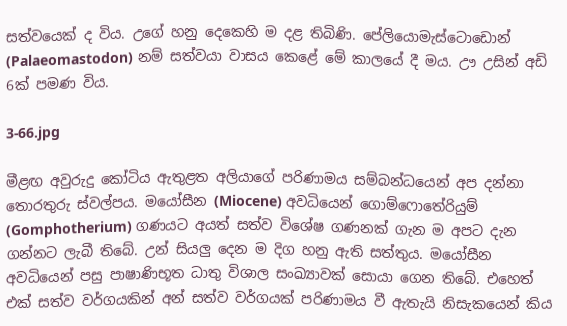සත්වයෙක් ද විය. උගේ හනු දෙකෙහි ම දළ තිබිණි. පේලියොමැස්ටොඩොන් (Palaeomastodon) නම් සත්වයා වාසය කෙළේ මේ කාලයේ දී මය. ඌ උසින් අඩි 6ක් පමණ විය.

3-66.jpg

මීළඟ අවුරුදු කෝටිය ඇතුළත අලියාගේ පරිණාමය සම්බන්ධයෙන් අප දන්නා තොරතුරු ස්වල්පය. මයෝසීන (Miocene) අවධියෙන් ගොම්ෆොතේරියුම් (Gomphotherium) ගණයට අයත් සත්ව විශේෂ ගණනක් ගැන ම අපට දැන ගන්නට ලැබී තිබේ. උන් සියලු දෙන ම දිග හනු ඇති සත්තුය. මයෝසීන අවධියෙන් පසු පාෂාණිභූත ධාතු විශාල සංඛ්‍යාවක් සොයා ගෙන තිබේ. එහෙත් එක් සත්ව වර්ගයකින් අන් සත්ව වර්ගයක් පරිණාමය වී ඇතැයි නිසැකයෙන් කිය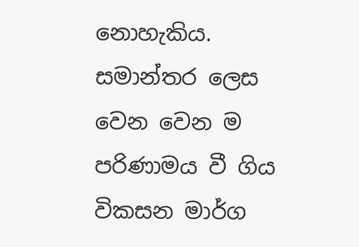නොහැකිය. සමාන්තර ලෙස වෙන වෙන ම පරිණාමය වී ගිය විකසන මාර්ග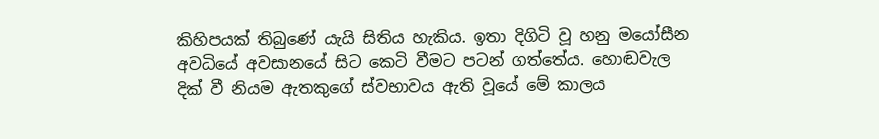කිහිපයක් තිබුණේ යැයි සිතිය හැකිය. ඉතා දිගිටි වූ හනු මයෝසීන අවධියේ අවසානයේ සිට කෙටි වීමට පටන් ගත්තේය. හොඬවැල දික් වී නියම ඇතකුගේ ස්වභාවය ඇති වූයේ මේ කාලය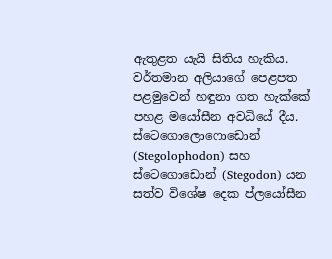ඇතුළත යැයි සිතිය හැකිය. වර්තමාන අලියාගේ පෙළපත පළමුවෙන් හඳුනා ගත හැක්කේ පහළ මයෝසීන අවධියේ දීය. ස්ටෙගොලොෆොඩොන් (Stegolophodon) සහ ස්ටෙගොඩොන් (Stegodon) යන සත්ව විශේෂ දෙක ප්ලයෝසීන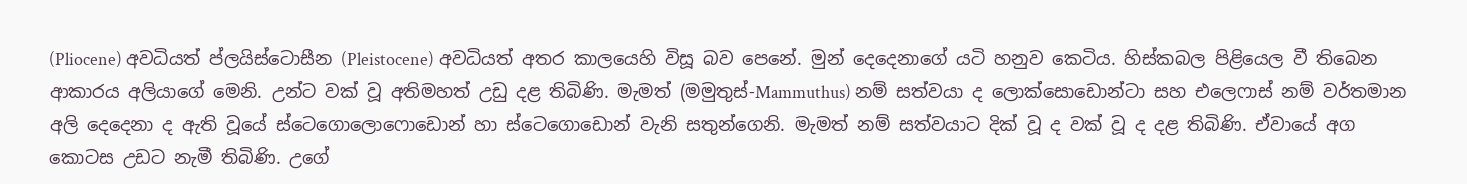(Pliocene) අවධියත් ප්ලයිස්ටොසීන (Pleistocene) අවධියත් අතර කාලයෙහි විසූ බව පෙනේ. මුන් දෙදෙනාගේ යටි හනුව කෙටිය. හිස්කබල පිළියෙල වී තිබෙන ආකාරය අලියාගේ මෙනි. උන්ට වක් වූ අතිමහත් උඩු දළ තිබිණි. මැමත් (මමුතුස්-Mammuthus) නම් සත්වයා ද ලොක්සොඩොන්ටා සහ එලෙෆාස් නම් වර්තමාන අලි දෙදෙනා ද ඇති වූයේ ස්ටෙගොලොෆොඩොන් හා ස්ටෙගොඩොන් වැනි සතුන්ගෙනි. මැමත් නම් සත්වයාට දික් වූ ද වක් වූ ද දළ තිබිණි. ඒවායේ අග කොටස උඩට නැමී තිබිණි. උගේ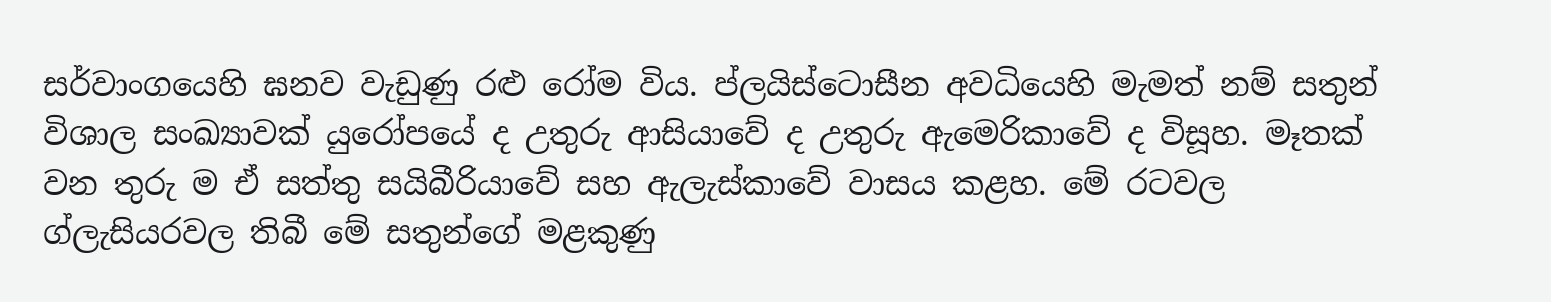සර්වාංගයෙහි ඝනව වැඩුණු රළු රෝම විය. ප්ලයිස්ටොසීන අවධියෙහි මැමත් නම් සතුන් විශාල සංඛ්‍යාවක් යුරෝපයේ ද උතුරු ආසියාවේ ද උතුරු ඇමෙරිකාවේ ද විසූහ. මෑතක් වන තුරු ම ඒ සත්තු සයිබීරියාවේ සහ ඇලැස්කාවේ වාසය කළහ. මේ රටවල ග්ලැසියරවල තිබී මේ සතුන්ගේ මළකුණු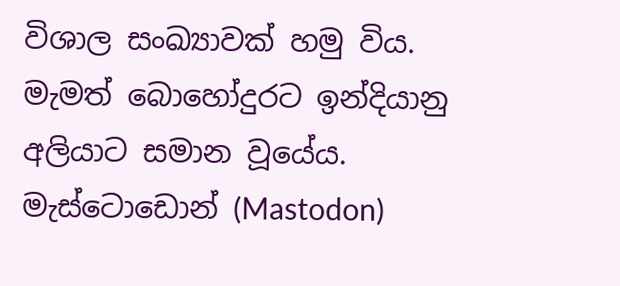විශාල සංඛ්‍යාවක් හමු විය. මැමත් බොහෝදුරට ඉන්දියානු අලියාට සමාන වූයේය. මැස්ටොඩොන් (Mastodon)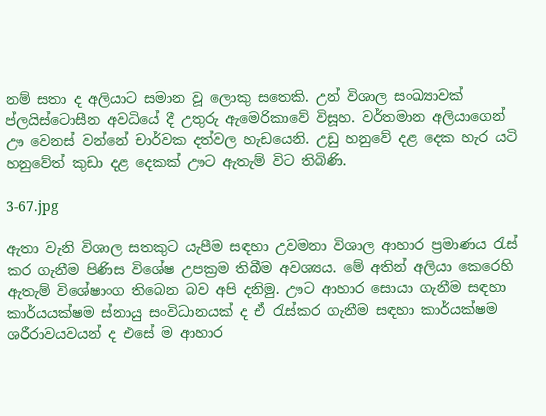නම් සතා ද අලියාට සමාන වූ ලොකු සතෙකි. උන් විශාල සංඛ්‍යාවක් ප්ලයිස්ටොසීන අවධියේ දී උතුරු ඇමෙරිකාවේ විසූහ. වර්තමාන අලියාගෙන් ඌ වෙනස් වන්නේ චාර්වක දත්වල හැඩයෙනි. උඩු හනුවේ දළ දෙක හැර යටි හනුවේත් කුඩා දළ දෙකක් ඌට ඇතැම් විට තිබිණි.

3-67.jpg

ඇතා වැනි විශාල සතකුට යැපීම සඳහා උවමනා විශාල ආහාර ප්‍රමාණය රැස් කර ගැනීම පිණිස විශේෂ උපක්‍රම තිබීම අවශ්‍යය. මේ අතින් අලියා කෙරෙහි ඇතැම් විශේෂාංග තිබෙන බව අපි දනිමු. ඌට ආහාර සොයා ගැනීම සඳහා කාර්යයක්ෂම ස්නායු සංවිධානයක් ද ඒ රැස්කර ගැනීම සඳහා කාර්යක්ෂම ශරීරාවයවයන් ද එසේ ම ආහාර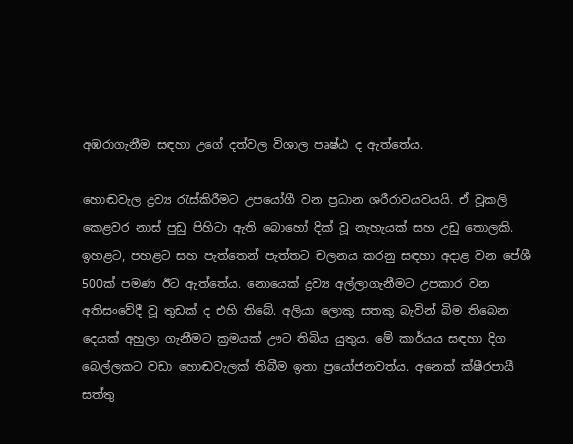අඹරාගැනීම සඳහා උගේ දත්වල විශාල පෘෂ්ඨ ද ඇත්තේය.

හොඬවැල ද්‍රව්‍ය රැස්කිරීමට උපයෝගී වන ප්‍රධාන ශරීරාවයවයයි. ඒ වූකලි කෙළවර නාස් පුඩු පිහිටා ඇති බොහෝ දික් වූ නැහැයක් සහ උඩු තොලකි. ඉහළට, පහළට සහ පැත්තෙන් පැත්තට චලනය කරනු සඳහා අදාළ වන පේශී 500ක් පමණ ඊට ඇත්තේය. නොයෙක් ද්‍රව්‍ය අල්ලාගැනීමට උපකාර වන අතිසංවේදී වූ තුඩක් ද එහි තිබේ. අලියා ලොකු සතකු බැවින් බිම තිබෙන දෙයක් අහුලා ගැනීමට ක්‍රමයක් ඌට තිබිය යුතුය. මේ කාර්යය සඳහා දිග බෙල්ලකට වඩා හොඬවැලක් තිබීම ඉතා ප්‍රයෝජනවත්ය. අනෙක් ක්ෂීරපායී සත්තු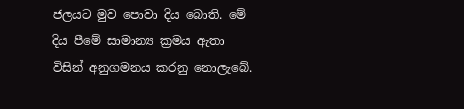ජලයට මුව පොවා දිය බොති. මේ දිය පීමේ සාමාන්‍ය ක්‍රමය ඇතා විසින් අනුගමනය කරනු නොලැබේ.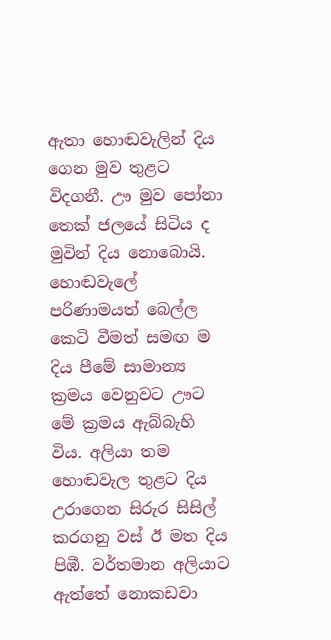ඇතා හොඬවැලින් දිය ගෙන මුව තුළට විදගනී. ඌ මුව පෝනා තෙක් ජලයේ සිටිය ද මුවින් දිය නොබොයි. හොඬවැලේ පරිණාමයත් බෙල්ල කෙටි වීමත් සමඟ ම දිය පීමේ සාමාන්‍ය ක්‍රමය වෙනුවට ඌට මේ ක්‍රමය ඇබ්බැහි විය. අලියා තම හොඬවැල තුළට දිය උරාගෙන සිරුර සිසිල් කරගනු වස් ඊ මත දිය පිඹී. වර්තමාන අලියාට ඇත්තේ නොකඩවා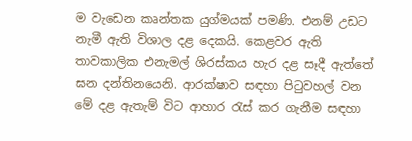ම වැඩෙන කෘන්තක යුග්මයක් පමණි. එනම් උඩට නැමී ඇති විශාල දළ දෙකයි. කෙළවර ඇති තාවකාලික එනැමල් ශිරස්කය හැර දළ සෑදී ඇත්තේ ඝන දන්තිනයෙනි. ආරක්ෂාව සඳහා පිටුවහල් වන මේ දළ ඇතැම් විට ආහාර රැස් කර ගැනීම සඳහා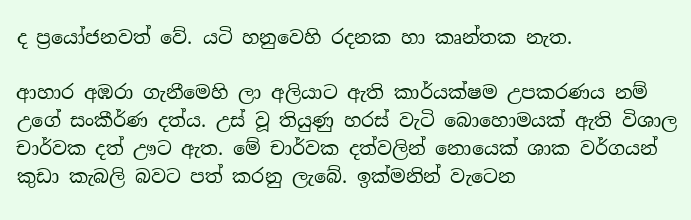ද ප්‍රයෝජනවත් වේ. යටි හනුවෙහි රදනක හා කෘන්තක නැත.

ආහාර අඹරා ගැනීමෙහි ලා අලියාට ඇති කාර්යක්ෂම උපකරණය නම් උගේ සංකීර්ණ දත්ය. උස් වූ තියුණු හරස් වැටි බොහොමයක් ඇති විශාල චාර්වක දත් ඌට ඇත. මේ චාර්වක දත්වලින් නොයෙක් ශාක වර්ගයන් කුඩා කැබලි බවට පත් කරනු ලැබේ. ඉක්මනින් වැටෙන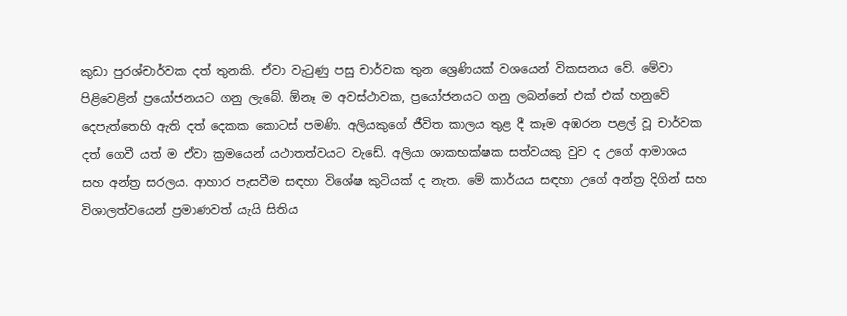කුඩා පුරශ්චාර්වක දත් තුනකි. ඒවා වැටුණු පසු චාර්වක තුන ශ්‍රෙණියක් වශයෙන් විකසනය වේ. මේවා පිළිවෙළින් ප්‍රයෝජනයට ගනු ලැබේ. ඕනෑ ම අවස්ථාවක, ප්‍රයෝජනයට ගනු ලබන්නේ එක් එක් හනුවේ දෙපැත්තෙහි ඇති දත් දෙකක කොටස් පමණි. අලියකුගේ ජීවිත කාලය තුළ දී කෑම අඹරන පළල් වූ චාර්වක දත් ගෙවී යත් ම ඒවා ක්‍රමයෙන් යථාතත්වයට වැඩේ. අලියා ශාකභක්ෂක සත්වයකු වුව ද උගේ ආමාශය සහ අන්ත්‍ර සරලය. ආහාර පැසවීම සඳහා විශේෂ කුටියක් ද නැත. මේ කාර්යය සඳහා උගේ අන්ත්‍ර දිගින් සහ විශාලත්වයෙන් ප්‍රමාණවත් යැයි සිතිය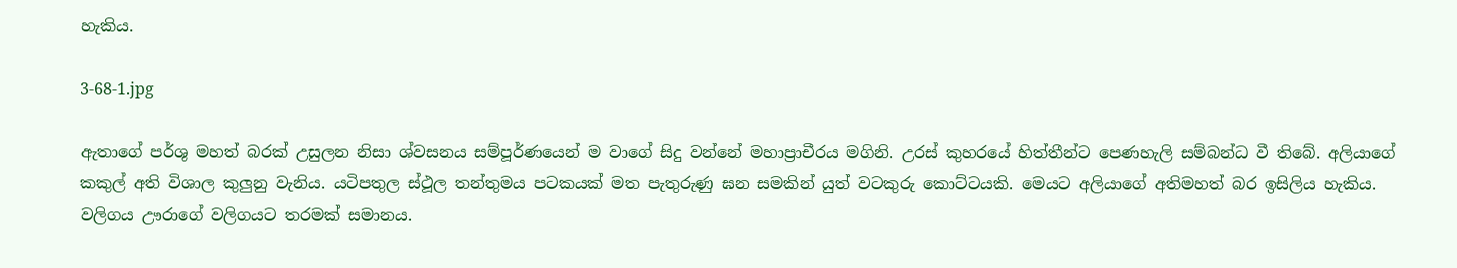හැකිය.

3-68-1.jpg

ඇතාගේ පර්ශු මහත් බරක් උසුලන නිසා ශ්වසනය සම්පූර්ණයෙන් ම වාගේ සිදු වන්නේ මහාප්‍රාචීරය මගිනි. උරස් කුහරයේ හිත්තීන්ට පෙණහැලි සම්බන්ධ වී තිබේ. අලියාගේ කකුල් අති විශාල කුලුනු වැනිය. යටිපතුල ස්ථූල තන්තුමය පටකයක් මත පැතුරුණු ඝන සමකින් යුත් වටකුරු කොට්ටයකි. මෙයට අලියාගේ අතිමහත් බර ඉසිලිය හැකිය. වලිගය ඌරාගේ වලිගයට තරමක් සමානය.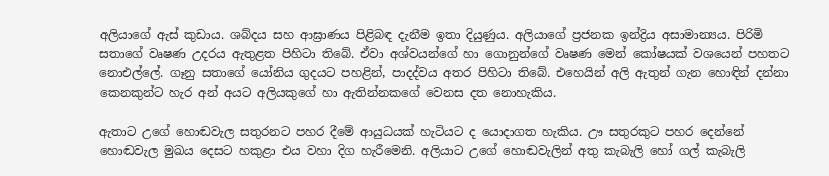අලියාගේ ඇස් කුඩාය. ශබ්දය සහ ආඝ්‍රාණය පිළිබඳ දැනීම ඉතා දියුණුය. අලියාගේ ප්‍රජනක ඉන්ද්‍රිය අසාමාන්‍යය. පිරිමි සතාගේ වෘෂණ උදරය ඇතුළත පිහිටා තිබේ. ඒවා අශ්වයන්ගේ හා ගොනුන්ගේ වෘෂණ මෙන් කෝෂයක් වශයෙන් පහතට නොඑල්ලේ. ගෑනු සතාගේ යෝනිය ගුදයට පහළින්, පාදද්වය අතර පිහිටා තිබේ. එහෙයින් අලි ඇතුන් ගැන හොඳින් දන්නා කෙනකුන්ට හැර අන් අයට අලියකුගේ හා ඇතින්නකගේ වෙනස දත නොහැකිය.

ඇතාට උගේ හොඬවැල සතුරනට පහර දීමේ ආයුධයක් හැටියට ද යොදාගත හැකිය. ඌ සතුරකුට පහර දෙන්නේ හොඬවැල මුඛය දෙසට හකුළා එය වහා දිග හැරීමෙනි. අලියාට උගේ හොඬවැලින් අතු කැබැලි හෝ ගල් කැබැලි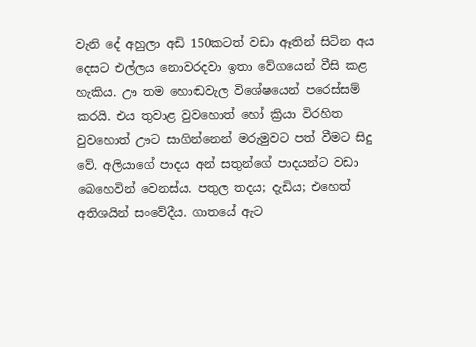වැනි දේ අහුලා අඩි 150කටත් වඩා ඈතින් සිටින අය දෙසට එල්ලය නොවරදවා ඉතා වේගයෙන් වීසි කළ හැකිය. ඌ තම හොඬවැල විශේෂයෙන් පරෙස්සම් කරයි. එය තුවාළ වුවහොත් හෝ ක්‍රියා විරහිත වුවහොත් ඌට සාගින්නෙන් මරුමුවට පත් වීමට සිදු වේ. අලියාගේ පාදය අන් සතුන්ගේ පාදයන්ට වඩා බෙහෙවින් වෙනස්ය. පතුල තදය; දැඩිය; එහෙත් අතිශයින් සංවේදීය. ගාතයේ ඇට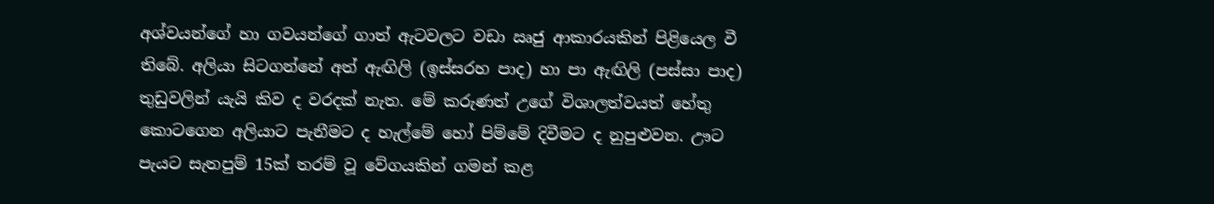අශ්වයන්ගේ හා ගවයන්ගේ ගාත් ඇටවලට වඩා ඍජු ආකාරයකින් පිළියෙල වී තිබේ. අලියා සිටගන්නේ අත් ඇඟිලි (ඉස්සරහ පාද) හා පා ඇඟිලි (පස්සා පාද) තුඩුවලින් යැයි කිව ද වරදක් නැත. මේ කරුණත් උගේ විශාලත්වයත් හේතු කොටගෙන අලියාට පැනීමට ද හැල්මේ හෝ පිම්මේ දිවීමට ද නුපුළුවන. ඌට පැයට සැතපුම් 15ක් තරම් වූ වේගයකින් ගමන් කළ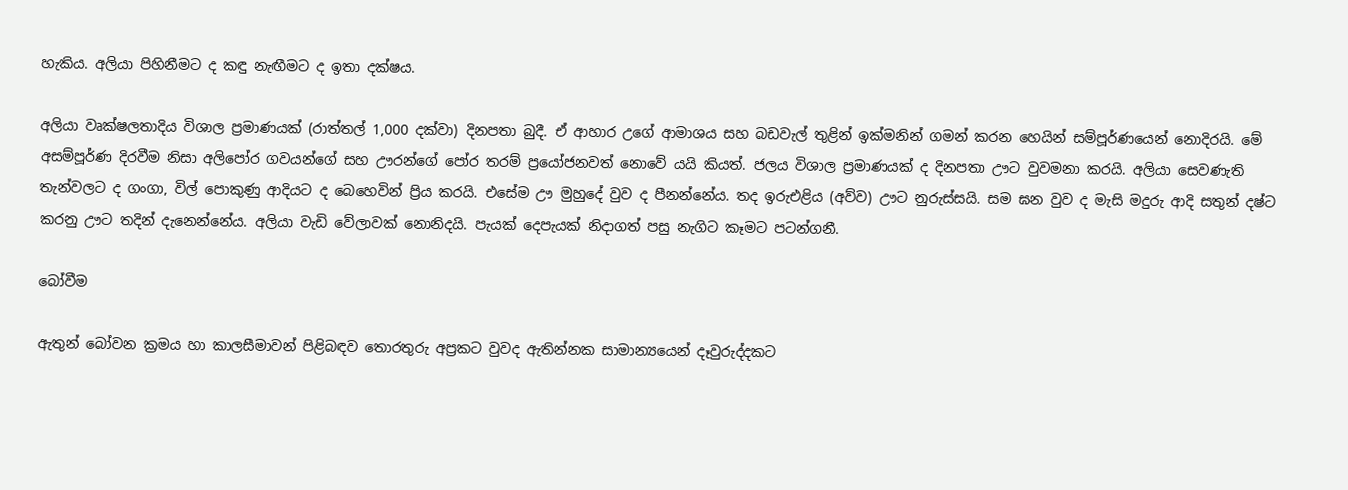හැකිය. අලියා පිහිනීමට ද කඳු නැඟීමට ද ඉතා දක්ෂය.

අලියා වෘක්ෂලතාදිය විශාල ප්‍රමාණයක් (රාත්තල් 1,000 දක්වා) දිනපතා බුදී. ඒ ආහාර උගේ ආමාශය සහ බඩවැල් තුළින් ඉක්මනින් ගමන් කරන හෙයින් සම්පූර්ණයෙන් නොදිරයි. මේ අසම්පූර්ණ දිරවීම නිසා අලිපෝර ගවයන්ගේ සහ ඌරන්ගේ පෝර තරම් ප්‍රයෝජනවත් නොවේ යයි කියත්. ජලය විශාල ප්‍රමාණයක් ද දිනපතා ඌට වුවමනා කරයි. අලියා සෙවණැති තැන්වලට ද ගංගා, විල් පොකුණු ආදියට ද බෙහෙවින් ප්‍රිය කරයි. එසේම ඌ මුහුදේ වුව ද පීනන්නේය. තද ඉරුඑළිය (අව්ව) ඌට නුරුස්සයි. සම ඝන වුව ද මැසි මදුරු ආදි සතුන් දෂ්ට කරනු ඌට තදින් දැනෙන්නේය. අලියා වැඩි වේලාවක් නොනිදයි. පැයක් දෙපැයක් නිදාගත් පසු නැගිට කෑමට පටන්ගනී.

බෝවීම

ඇතුන් බෝවන ක්‍රමය හා කාලසීමාවන් පිළිබඳව තොරතුරු අප්‍රකට වුවද ඇතින්නක සාමාන්‍යයෙන් දෑවුරුද්දකට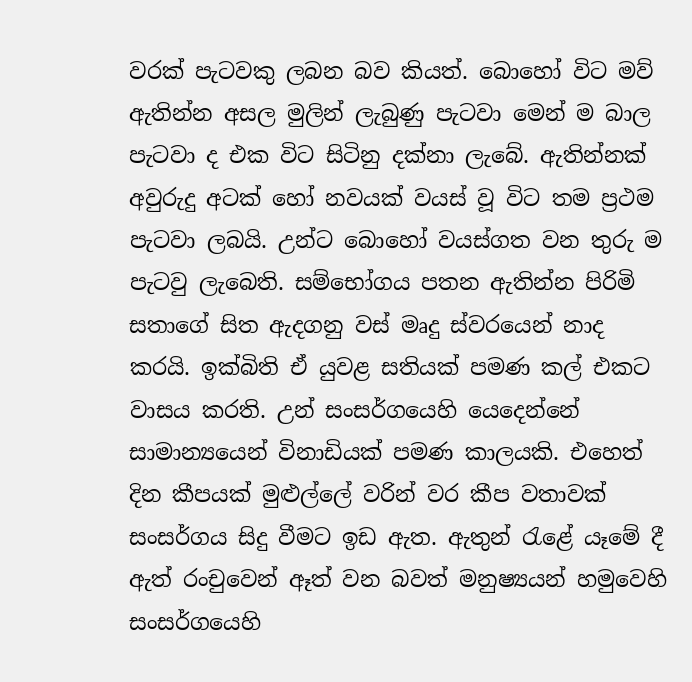වරක් පැටවකු ලබන බව කියත්. බොහෝ විට මව් ඇතින්න අසල මුලින් ලැබුණු පැටවා මෙන් ම බාල පැටවා ද එක විට සිටිනු දක්නා ලැබේ. ඇතින්නක් අවුරුදු අටක් හෝ නවයක් වයස් වූ විට තම ප්‍රථම පැටවා ලබයි. උන්ට බොහෝ වයස්ගත වන තුරු ම පැටවු ලැබෙති. සම්භෝගය පතන ඇතින්න පිරිමි සතාගේ සිත ඇදගනු වස් මෘදු ස්වරයෙන් නාද කරයි. ඉක්බිති ඒ යුවළ සතියක් පමණ කල් එකට වාසය කරති. උන් සංසර්ගයෙහි යෙදෙන්නේ සාමාන්‍යයෙන් විනාඩියක් පමණ කාලයකි. එහෙත් දින කීපයක් මුළුල්ලේ වරින් වර කීප වතාවක් සංසර්ගය සිදු වීමට ඉඩ ඇත. ඇතුන් රැළේ යෑමේ දී ඇත් රංචුවෙන් ඈත් වන බවත් මනුෂ්‍යයන් හමුවෙහි සංසර්ගයෙහි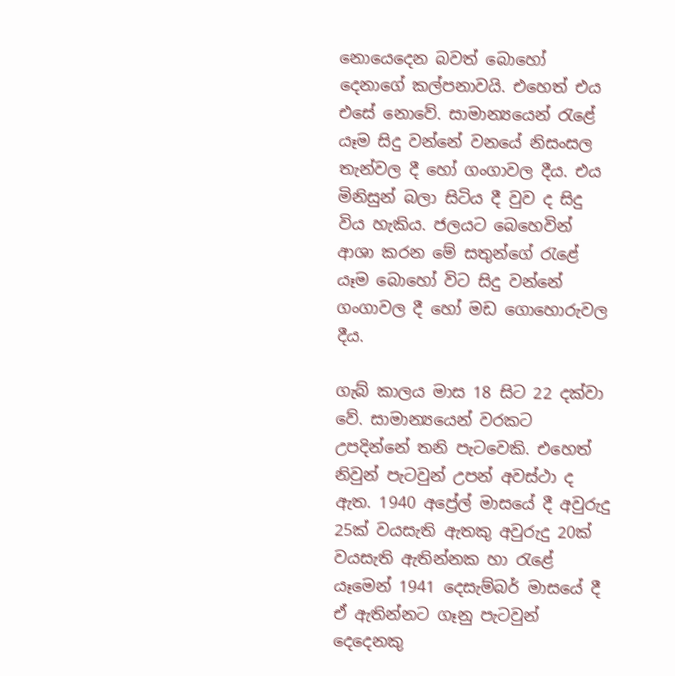නොයෙදෙන බවත් බොහෝ දෙනාගේ කල්පනාවයි. එහෙත් එය එසේ නොවේ. සාමාන්‍යයෙන් රැළේ යෑම සිදු වන්නේ වනයේ නිසංසල තැන්වල දී හෝ ගංගාවල දීය. එය මිනිසුන් බලා සිටිය දී වුව ද සිදු විය හැකිය. ජලයට බෙහෙවින් ආශා කරන මේ සතුන්ගේ රැළේ යෑම බොහෝ විට සිදු වන්නේ ගංගාවල දී හෝ මඩ ගොහොරුවල දීය.

ගැබ් කාලය මාස 18 සිට 22 දක්වා වේ. සාමාන්‍යයෙන් වරකට උපදින්නේ තනි පැටවෙකි. එහෙත් නිවුන් පැටවුන් උපන් අවස්ථා ද ඇත. 1940 අප්‍රේල් මාසයේ දී අවුරුදු 25ක් වයසැති ඇතකු අවුරුදු 20ක් වයසැති ඇතින්නක හා රැළේ යෑමෙන් 1941 දෙසැම්බර් මාසයේ දී ඒ ඇතින්නට ගෑනු පැටවුන් දෙදෙනකු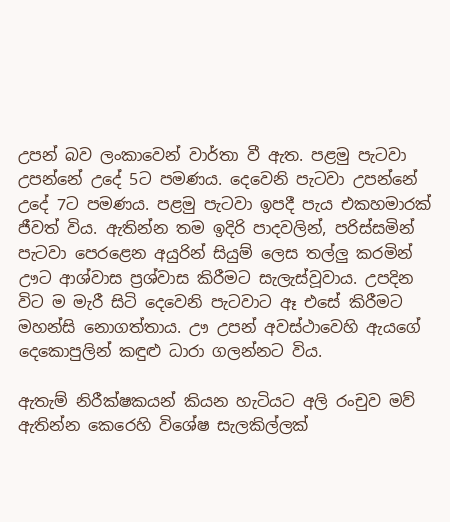උපන් බව ලංකාවෙන් වාර්තා වී ඇත. පළමු පැටවා උපන්නේ උදේ 5ට පමණය. දෙවෙනි පැටවා උපන්නේ උදේ 7ට පමණය. පළමු පැටවා ඉපදී පැය එකහමාරක් ජීවත් විය. ඇතින්න තම ඉදිරි පාදවලින්, පරිස්සමින් පැටවා පෙරළෙන අයුරින් සියුම් ලෙස තල්ලු කරමින් ඌට ආශ්වාස ප්‍රශ්වාස කිරීමට සැලැස්වූවාය. උපදින විට ම මැරී සිටි දෙවෙනි පැටවාට ඈ එසේ කිරීමට මහන්සි නොගත්තාය. ඌ උපන් අවස්ථාවෙහි ඇයගේ දෙකොපුලින් කඳුළු ධාරා ගලන්නට විය.

ඇතැම් නිරීක්ෂකයන් කියන හැටියට අලි රංචුව මව් ඇතින්න කෙරෙහි විශේෂ සැලකිල්ලක්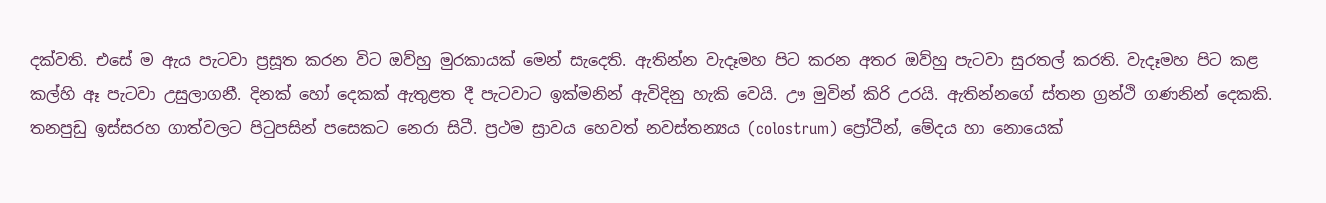දක්වති. එසේ ම ඇය පැටවා ප්‍රසූත කරන විට ඔව්හු මුරකායක් මෙන් සැදෙති. ඇතින්න වැදෑමහ පිට කරන අතර ඔව්හු පැටවා සුරතල් කරති. වැදෑමහ පිට කළ කල්හි ඈ පැටවා උසුලාගනී. දිනක් හෝ දෙකක් ඇතුළත දී පැටවාට ඉක්මනින් ඇවිදිනු හැකි වෙයි. ඌ මුවින් කිරි උරයි. ඇතින්නගේ ස්තන ග්‍රන්ථි ගණනින් දෙකකි. තනපුඩු ඉස්සරහ ගාත්වලට පිටුපසින් පසෙකට නෙරා සිටී. ප්‍රථම ස්‍රාවය හෙවත් නවස්තන්‍යය (colostrum) ප්‍රෝටීන්, මේදය හා නොයෙක්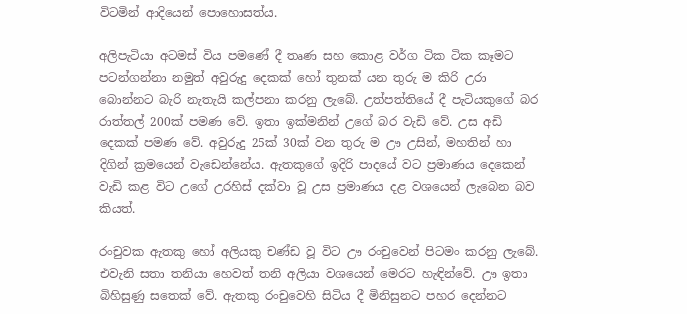විටමින් ආදියෙන් පොහොසත්ය.

අලිපැටියා අටමස් විය පමණේ දී තෘණ සහ කොළ වර්ග ටික ටික කෑමට පටන්ගන්නා නමුත් අවුරුදු දෙකක් හෝ තුනක් යන තුරු ම කිරි උරා බොන්නට බැරි නැතැයි කල්පනා කරනු ලැබේ. උත්පත්තියේ දී පැටියකුගේ බර රාත්තල් 200ක් පමණ වේ. ඉතා ඉක්මනින් උගේ බර වැඩි වේ. උස අඩි දෙකක් පමණ වේ. අවුරුදු 25ක් 30ක් වන තුරු ම ඌ උසින්, මහතින් හා දිගින් ක්‍රමයෙන් වැඩෙන්නේය. ඇතකුගේ ඉදිරි පාදයේ වට ප්‍රමාණය දෙකෙන් වැඩි කළ විට උගේ උරහිස් දක්වා වූ උස ප්‍රමාණය දළ වශයෙන් ලැබෙන බව කියත්.

රංචුවක ඇතකු හෝ අලියකු චණ්ඩ වූ විට ඌ රංචුවෙන් පිටමං කරනු ලැබේ. එවැනි සතා තනියා හෙවත් තනි අලියා වශයෙන් මෙරට හැඳින්වේ. ඌ ඉතා බිහිසුණු සතෙක් වේ. ඇතකු රංචුවෙහි සිටිය දී මිනිසුනට පහර දෙන්නට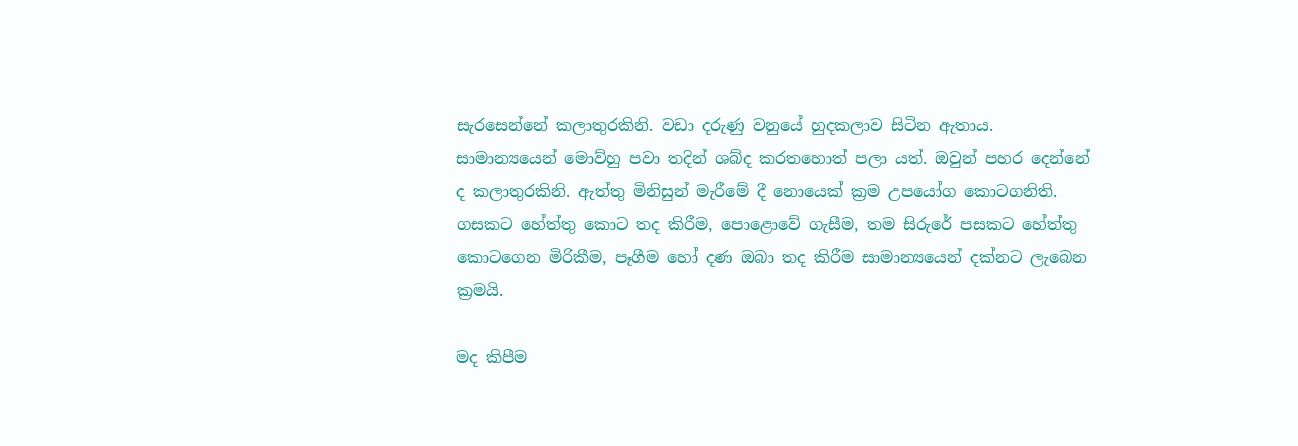සැරසෙන්නේ කලාතුරකිනි. වඩා දරුණු වනුයේ හුදකලාව සිටින ඇතාය. සාමාන්‍යයෙන් මොව්හු පවා තදින් ශබ්ද කරතහොත් පලා යත්. ඔවුන් පහර දෙන්නේ ද කලාතුරකිනි. ඇත්තු මිනිසුන් මැරීමේ දී නොයෙක් ක්‍රම උපයෝග කොටගනිති. ගසකට හේත්තු කොට තද කිරීම, පොළොවේ ගැසීම, තම සිරුරේ පසකට හේත්තු කොටගෙන මිරිකීම, පෑගීම හෝ දණ ඔබා තද කිරීම සාමාන්‍යයෙන් දක්නට ලැබෙන ක්‍රමයි.

මද කිපීම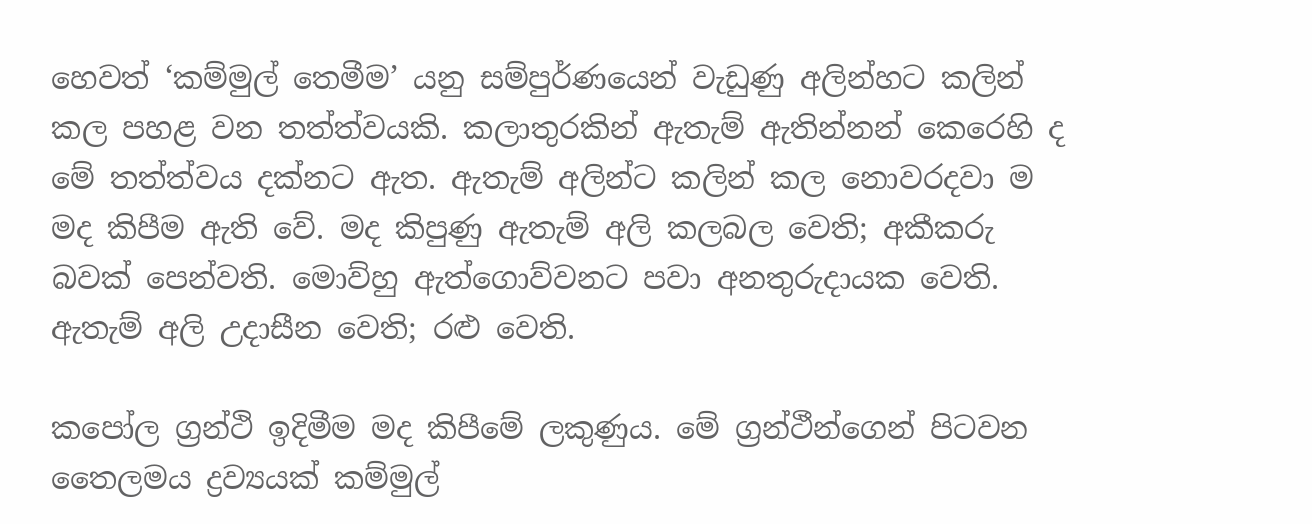හෙවත් ‘කම්මුල් තෙමීම’ යනු සම්පුර්ණයෙන් වැඩුණු අලින්හට කලින් කල පහළ වන තත්ත්වයකි. කලාතුරකින් ඇතැම් ඇතින්නන් කෙරෙහි ද මේ තත්ත්වය දක්නට ඇත. ඇතැම් අලින්ට කලින් කල නොවරදවා ම මද කිපීම ඇති වේ. මද කිපුණු ඇතැම් අලි කලබල වෙති; අකීකරු බවක් පෙන්වති. මොව්හු ඇත්ගොව්වනට පවා අනතුරුදායක වෙති. ඇතැම් අලි උදාසීන වෙති; රළු වෙති.

කපෝල ග්‍රන්ථි ඉදිමීම මද කිපීමේ ලකුණුය. මේ ග්‍රන්ථීන්ගෙන් පිටවන තෛලමය ද්‍රව්‍යයක් කම්මුල්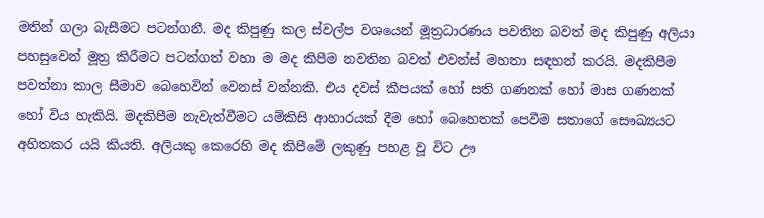මතින් ගලා බැසීමට පටන්ගනී. මද කිපුණු කල ස්වල්ප වශයෙන් මූත්‍රධාරණය පවතින බවත් මද කිපුණු අලියා පහසුවෙන් මූත්‍ර කිරීමට පටන්ගත් වහා ම මද කිපීම නවතින බවත් එවන්ස් මහතා සඳහන් කරයි. මදකිපීම පවත්නා කාල සීමාව බෙහෙවින් වෙනස් වන්නකි. එය දවස් කීපයක් හෝ සති ගණනක් හෝ මාස ගණනක් හෝ විය හැකියි. මදකිපීම නැවැත්වීමට යම්කිසි ආහාරයක් දීම හෝ බෙහෙතක් පෙවීම සතාගේ සෞඛ්‍යයට අහිතකර යයි කියති. අලියකු කෙරෙහි මද කිපීමේ ලකුණු පහළ වූ විට ඌ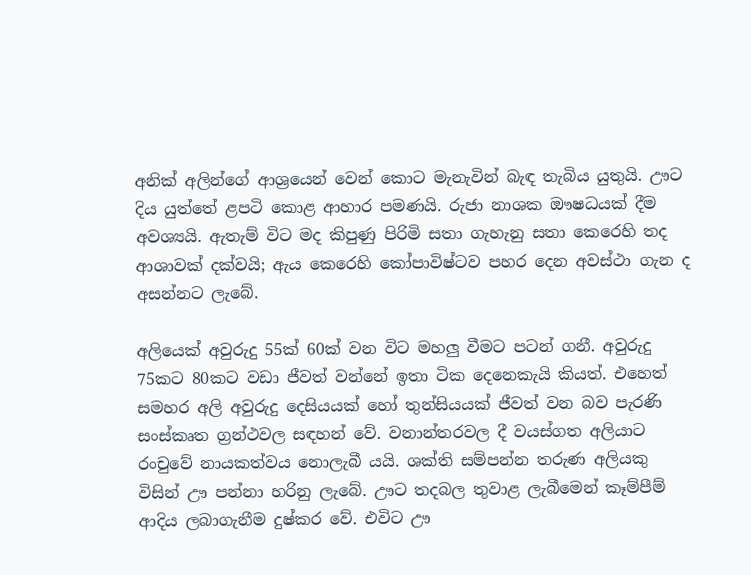අනික් අලින්ගේ ආශ්‍රයෙන් වෙන් කොට මැනැවින් බැඳ තැබිය යුතුයි. ඌට දිය යුත්තේ ළපටි කොළ ආහාර පමණයි. රුජා නාශක ඖෂධයක් දීම අවශ්‍යයි. ඇතැම් විට මද කිපුණු පිරිමි සතා ගැහැනු සතා කෙරෙහි තද ආශාවක් දක්වයි; ඇය කෙරෙහි කෝපාවිෂ්ටව පහර දෙන අවස්ථා ගැන ද අසන්නට ලැබේ.

අලියෙක් අවුරුදු 55ක් 60ක් වන විට මහලු වීමට පටන් ගනී. අවුරුදු 75කට 80කට වඩා ජීවත් වන්නේ ඉතා ටික දෙනෙකැයි කියත්. එහෙත් සමහර අලි අවුරුදු දෙසියයක් හෝ තුන්සියයක් ජීවත් වන බව පැරණි සංස්කෘත ග්‍රන්ථවල සඳහන් වේ. වනාන්තරවල දී වයස්ගත අලියාට රංචුවේ නායකත්වය නොලැබී යයි. ශක්ති සම්පන්න තරුණ අලියකු විසින් ඌ පන්නා හරිනු ලැබේ. ඌට තදබල තුවාළ ලැබීමෙන් කෑම්පීම් ආදිය ලබාගැනීම දුෂ්කර වේ. එවිට ඌ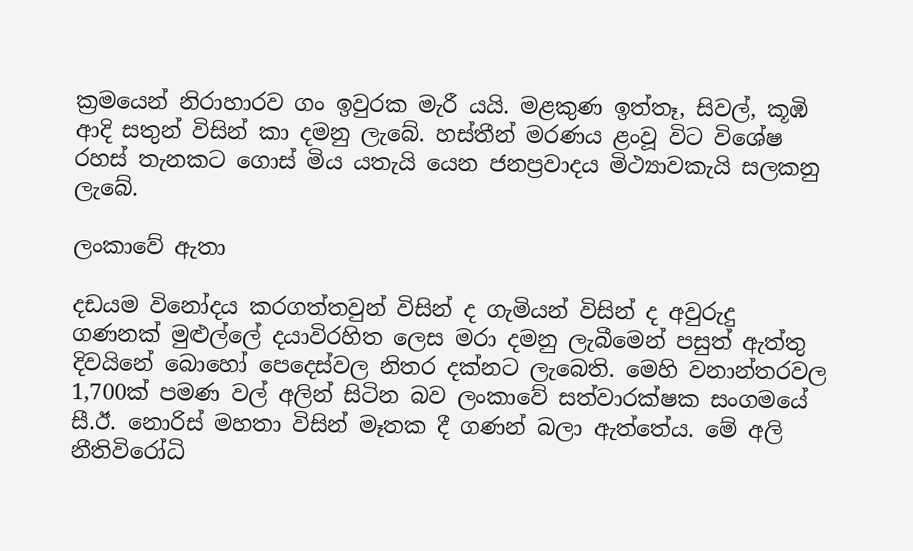ක්‍රමයෙන් නිරාහාරව ගං ඉවුරක මැරී යයි. මළකුණ ඉත්තෑ, සිවල්, කූඹි ආදි සතුන් විසින් කා දමනු ලැබේ. හස්තීන් මරණය ළංවූ විට විශේෂ රහස් තැනකට ගොස් මිය යතැයි යෙන ජනප්‍රවාදය මිථ්‍යාවකැයි සලකනු ලැබේ.

ලංකාවේ ඇතා

දඩයම විනෝදය කරගත්තවුන් විසින් ද ගැමියන් විසින් ද අවුරුදු ගණනක් මුළුල්ලේ දයාවිරහිත ලෙස මරා දමනු ලැබීමෙන් පසුත් ඇත්තු දිවයිනේ බොහෝ පෙදෙස්වල නිතර දක්නට ලැබෙති. මෙහි වනාන්තරවල 1,700ක් පමණ වල් අලින් සිටින බව ලංකාවේ සත්වාරක්ෂක සංගමයේ සී.ඊ. නොරිස් මහතා විසින් මෑතක දී ගණන් බලා ඇත්තේය. මේ අලි නීතිවිරෝධි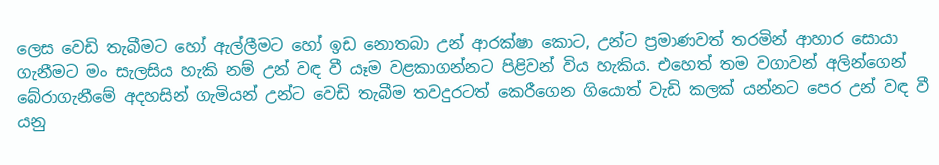ලෙස වෙඩි තැබීමට හෝ ඇල්ලීමට හෝ ඉඩ නොතබා උන් ආරක්ෂා කොට, උන්ට ප්‍රමාණවත් තරමින් ආහාර සොයා ගැනීමට මං සැලසිය හැකි නම් උන් වඳ වී යෑම වළකාගන්නට පිළිවන් විය හැකිය. එහෙත් තම වගාවන් අලින්ගෙන් බේරාගැනීමේ අදහසින් ගැමියන් උන්ට වෙඩි තැබීම තවදුරටත් කෙරීගෙන ගියොත් වැඩි කලක් යන්නට පෙර උන් වඳ වී යනු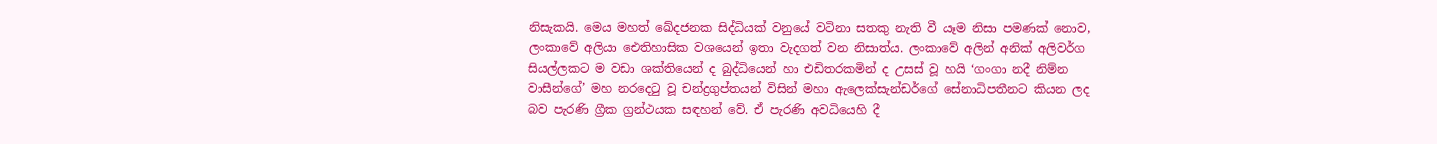නිසැකයි. මෙය මහත් ඛේදජනක සිද්ධියක් වනුයේ වටිනා සතකු නැති වී යෑම නිසා පමණක් නොව, ලංකාවේ අලියා ඓතිහාසික වශයෙන් ඉතා වැදගත් වන නිසාත්ය. ලංකාවේ අලින් අනික් අලිවර්ග සියල්ලකට ම වඩා ශක්තියෙන් ද බුද්ධියෙන් හා එඩිතරකමින් ද උසස් වූ හයි ‘ගංගා නදී නිම්න වාසීන්ගේ’ මහ නරදෙටු වූ චන්ද්‍රගුප්තයන් විසින් මහා ඇලෙක්සැන්ඩර්ගේ සේනාධිපතීනට කියන ලද බව පැරණි ග්‍රීක ග්‍රන්ථයක සඳහන් වේ. ඒ පැරණි අවධියෙහි දී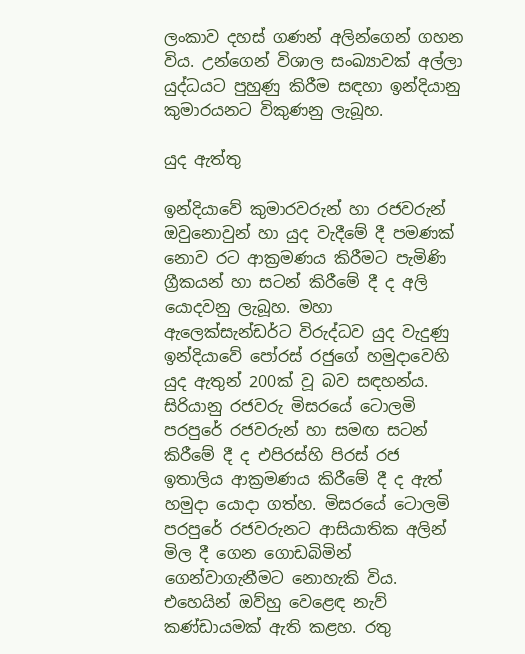ලංකාව දහස් ගණන් අලින්ගෙන් ගහන විය. උන්ගෙන් විශාල සංඛ්‍යාවක් අල්ලා යුද්ධයට පුහුණු කිරීම සඳහා ඉන්දියානු කුමාරයනට විකුණනු ලැබූහ.

යුද ඇත්තු

ඉන්දියාවේ කුමාරවරුන් හා රජවරුන් ඔවුනොවුන් හා යුද වැදීමේ දී පමණක් නොව රට ආක්‍රමණය කිරීමට පැමිණි ග්‍රීකයන් හා සටන් කිරීමේ දී ද අලි යොදවනු ලැබූහ. මහා ඇලෙක්සැන්ඩර්ට විරුද්ධව යුද වැදුණු ඉන්දියාවේ පෝරස් රජුගේ හමුදාවෙහි යුද ඇතුන් 200ක් වූ බව සඳහන්ය. සිරියානු රජවරු මිසරයේ ටොලමි පරපුරේ රජවරුන් හා සමඟ සටන් කිරීමේ දී ද එපිරස්හි පිරස් රජ ඉතාලිය ආක්‍රමණය කිරීමේ දී ද ඇත් හමුදා යොදා ගත්හ. මිසරයේ ටොලමි පරපුරේ රජවරුනට ආසියාතික අලින් මිල දී ගෙන ගොඩබිමින් ගෙන්වාගැනීමට නොහැකි විය. එහෙයින් ඔව්හු වෙළෙඳ නැව් කණ්ඩායමක් ඇති කළහ. රතු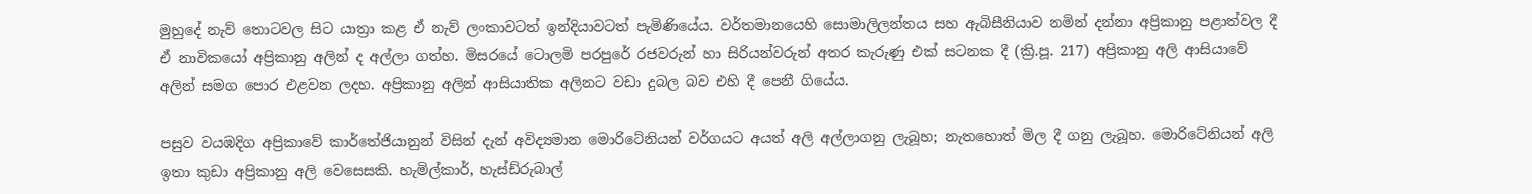මුහුදේ නැව් තොටවල සිට යාත්‍රා කළ ඒ නැව් ලංකාවටත් ඉන්දියාවටත් පැමිණියේය. වර්තමානයෙහි සොමාලිලන්තය සහ ඇබිසීනියාව නමින් දන්නා අප්‍රිකානු පළාත්වල දී ඒ නාවිකයෝ අප්‍රිකානු අලින් ද අල්ලා ගත්හ. මිසරයේ ටොලමි පරපුරේ රජවරුන් හා සිරියන්වරුන් අතර කැරුණු එක් සටනක දී (ක්‍රි.පූ. 217) අප්‍රිකානු අලි ආසියාවේ අලින් සමග පොර එළවන ලදහ. අප්‍රිකානු අලින් ආසියාතික අලිනට වඩා දුබල බව එහි දී පෙනී ගියේය.

පසුව වයඹදිග අප්‍රිකාවේ කාර්තේජියානුන් විසින් දැන් අවිද්‍යමාන මොරිටේනියන් වර්ගයට අයත් අලි අල්ලාගනු ලැබූහ; නැතහොත් මිල දී ගනු ලැබූහ. මොරිටේනියන් අලි ඉතා කුඩා අප්‍රිකානු අලි වෙසෙසකි. හැමිල්කාර්, හැස්ඩ්රුබාල්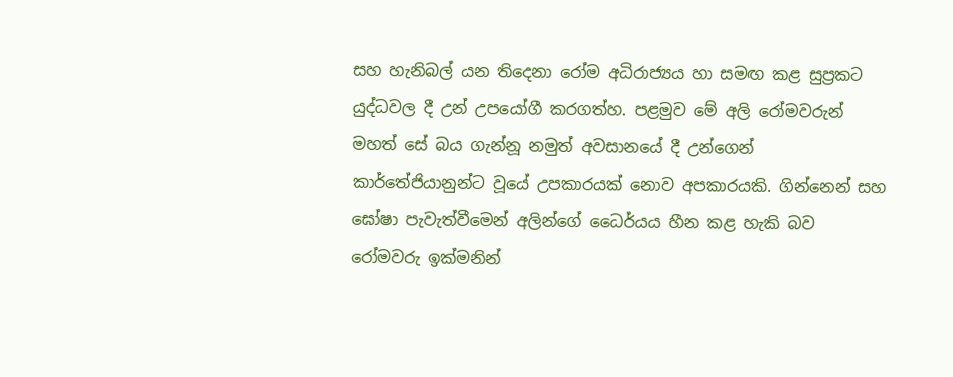සහ හැනිබල් යන තිදෙනා රෝම අධිරාජ්‍යය හා සමඟ කළ සුප්‍රකට යුද්ධවල දී උන් උපයෝගී කරගත්හ. පළමුව මේ අලි රෝමවරුන් මහත් සේ බය ගැන්නූ නමුත් අවසානයේ දී උන්ගෙන් කාර්තේජියානුන්ට වූයේ උපකාරයක් නොව අපකාරයකි. ගින්නෙන් සහ ඝෝෂා පැවැත්වීමෙන් අලින්ගේ ධෛර්යය හීන කළ හැකි බව රෝමවරු ඉක්මනින්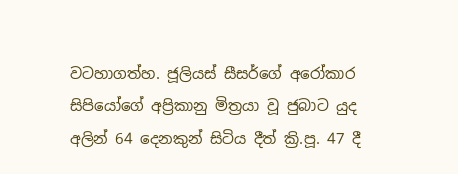වටහාගත්හ. ජූලියස් සීසර්ගේ අරෝකාර සිපියෝගේ අප්‍රිකානු මිත්‍රයා වූ ජුබාට යුද අලින් 64 දෙනකුන් සිටිය දීත් ක්‍රි.පූ. 47 දී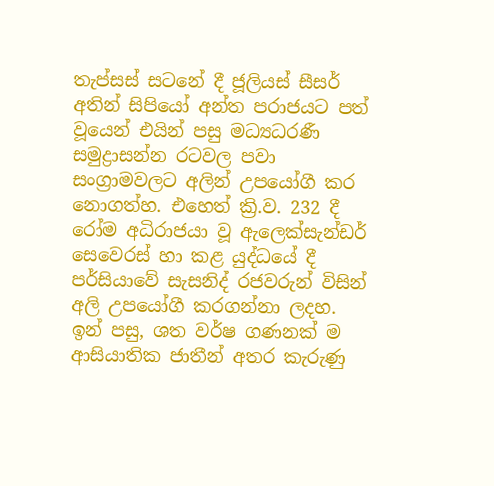තැප්සස් සටනේ දී ජූලියස් සීසර් අතින් සිපියෝ අන්ත පරාජයට පත් වූයෙන් එයින් පසු මධ්‍යධරණී සමුද්‍රාසන්න රටවල පවා සංග්‍රාමවලට අලින් උපයෝගී කර නොගත්හ. එහෙත් ක්‍රි.ව. 232 දී රෝම අධිරාජයා වූ ඇලෙක්සැන්ඩර් සෙවෙරස් හා කළ යුද්ධයේ දී පර්සියාවේ සැසනිද් රජවරුන් විසින් අලි උපයෝගී කරගන්නා ලදහ. ඉන් පසු, ශත වර්ෂ ගණනක් ම ආසියාතික ජාතීන් අතර කැරුණු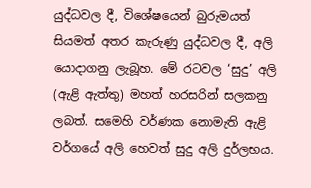යුද්ධවල දී, විශේෂයෙන් බුරුමයත් සියමත් අතර කැරුණු යුද්ධවල දී, අලි යොදාගනු ලැබූහ. මේ රටවල ‘සුදු’ අලි (ඇළි ඇත්තු) මහත් හරසරින් සලකනු ලබත්. සමෙහි වර්ණක නොමැති ඇළි වර්ගයේ අලි හෙවත් සුදු අලි දුර්ලභය.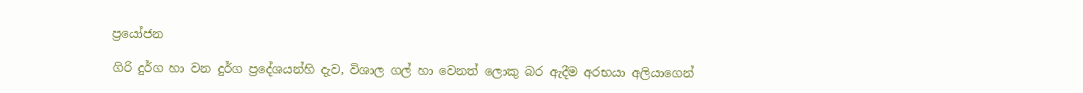ප්‍රයෝජන

ගිරි දුර්ග හා වන දුර්ග ප්‍රදේශයන්හි දැව, විශාල ගල් හා වෙනත් ලොකු බර ඇදීම අරභයා අලියාගෙන්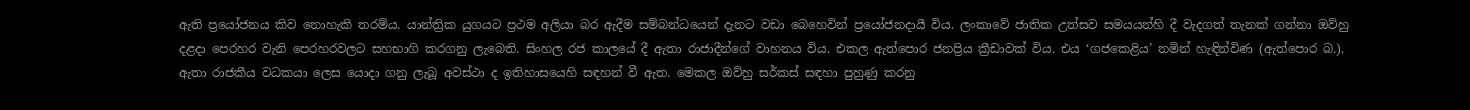ඇති ප්‍රයෝජනය කිව නොහැකි තරම්ය. යාන්ත්‍රික යුගයට ප්‍රථම අලියා බර ඇදීම සම්බන්ධයෙන් දැනට වඩා බෙහෙවින් ප්‍රයෝජනදායී විය. ලංකාවේ ජාතික උත්සව සමයයන්හි දී වැදගත් තැනක් ගන්නා ඔව්හු දළදා පෙරහර වැනි පෙරහරවලට සහභාගි කරගනු ලැබෙති. සිංහල රජ කාලයේ දී ඇතා රාජාදීන්ගේ වාහනය විය. එකල ඇත්පොර ජනප්‍රිය ක්‍රීඩාවක් විය. එය ‘ගජකෙළිය’ නමින් හැඳින්විණ (ඇත්පොර බ.). ඇතා රාජකීය වධකයා ලෙස යොදා ගනු ලැබූ අවස්ථා ද ඉතිහාසයෙහි සඳහන් වී ඇත. මෙකල ඔව්හු සර්කස් සඳහා පුහුණු කරනු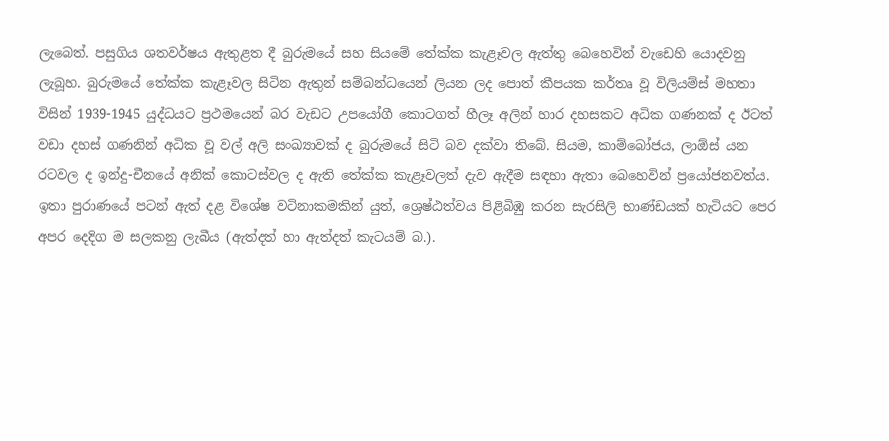ලැබෙත්. පසුගිය ශතවර්ෂය ඇතුළත දී බුරුමයේ සහ සියමේ තේක්ක කැළෑවල ඇත්තු බෙහෙවින් වැඩෙහි යොදවනු ලැබූහ. බුරුමයේ තේක්ක කැළෑවල සිටින ඇතුන් සම්බන්ධයෙන් ලියන ලද පොත් කීපයක කර්තෘ වූ විලියම්ස් මහතා විසින් 1939-1945 යුද්ධයට ප්‍රථමයෙන් බර වැඩට උපයෝගී කොටගත් හීලෑ අලින් හාර දහසකට අධික ගණනක් ද ඊටත් වඩා දහස් ගණනින් අධික වූ වල් අලි සංඛ්‍යාවක් ද බුරුමයේ සිටි බව දක්වා තිබේ. සියම, කාම්බෝජය, ලාඕස් යන රටවල ද ඉන්දු-චීනයේ අනික් කොටස්වල ද ඇති තේක්ක කැළෑවලත් දැව ඇදීම සඳහා ඇතා බෙහෙවින් ප්‍රයෝජනවත්ය. ඉතා පුරාණයේ පටන් ඇත් දළ විශේෂ වටිනාකමකින් යුත්, ශ්‍රෙෂ්ඨත්වය පිළිබිඹු කරන සැරසිලි භාණ්ඩයක් හැටියට පෙර අපර දෙදිග ම සලකනු ලැබීය (ඇත්දත් හා ඇත්දත් කැටයම් බ.).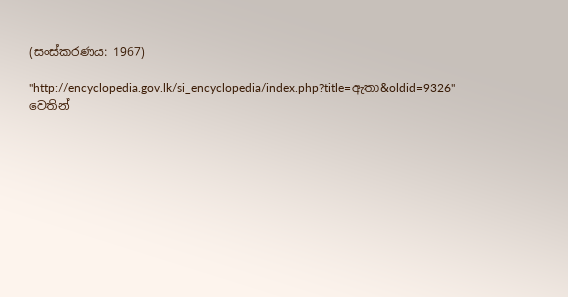(සංස්කරණය: 1967)

"http://encyclopedia.gov.lk/si_encyclopedia/index.php?title=ඇතා&oldid=9326" වෙතින්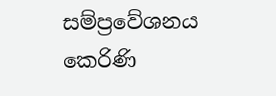සම්ප්‍රවේශනය කෙරිණි